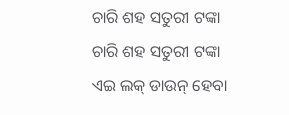ଚାରି ଶହ ସତୁରୀ ଟଙ୍କା
ଚାରି ଶହ ସତୁରୀ ଟଙ୍କା
ଏଇ ଲକ୍ ଡାଉନ୍ ହେବା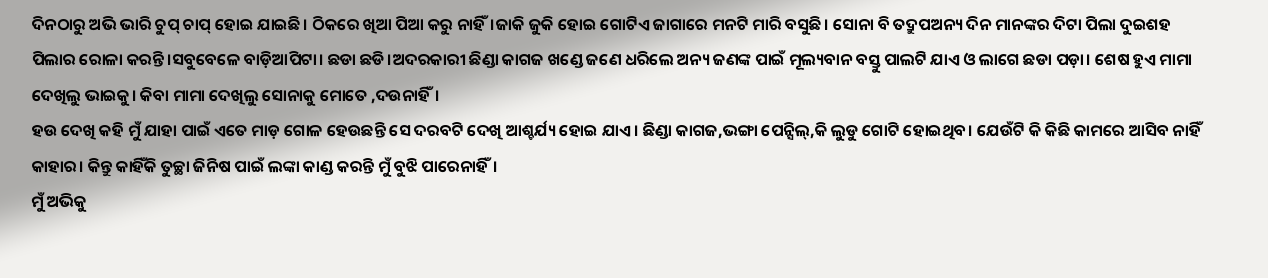ଦିନଠାରୁ ଅଭି ଭାରି ଚୁପ୍ ଚାପ୍ ହୋଇ ଯାଇଛି। ଠିକରେ ଖିଆ ପିଆ କରୁ ନାହିଁ।ଜାକି ଜୁକି ହୋଇ ଗୋଟିଏ ଜାଗାରେ ମନଟି ମାରି ବସୁଛି। ସୋନା ବି ତଦ୍ରୁପଅନ୍ୟ ଦିନ ମାନଙ୍କର ଦିଟା ପିଲା ଦୁଇଶହ ପିଲାର ରୋଳା କରନ୍ତି।ସବୁବେଳେ ବାଡ଼ିଆପିଟା। ଛଡା ଛଡି।ଅଦରକାରୀ ଛିଣ୍ଡା କାଗଜ ଖଣ୍ଡେ ଜଣେ ଧରିଲେ ଅନ୍ୟ ଜଣଙ୍କ ପାଇଁ ମୂଲ୍ୟବାନ ବସ୍ତୁ ପାଲଟି ଯାଏ ଓ ଲାଗେ ଛଡା ପଡ଼ା। ଶେଷ ହୁଏ ମାମା ଦେଖିଲୁ ଭାଇକୁ। କିବା ମାମା ଦେଖିଲୁ ସୋନାକୁ ମୋତେ ,ଦଉନାହିଁ।
ହଉ ଦେଖି କହି ମୁଁ ଯାହା ପାଇଁ ଏତେ ମାଡ଼ ଗୋଳ ହେଉଛନ୍ତି ସେ ଦରବଟି ଦେଖି ଆଶ୍ଚର୍ଯ୍ୟ ହୋଇ ଯାଏ। ଛିଣ୍ଡା କାଗଜ,ଭଙ୍ଗା ପେନ୍ସିଲ୍,କି ଲୁଡୁ ଗୋଟି ହୋଇଥିବ। ଯେଉଁଟି କି କିଛି କାମରେ ଆସିବ ନାହିଁ କାହାର। କିନ୍ତୁ କାହିଁକି ତୁଚ୍ଛା ଜିନିଷ ପାଇଁ ଲଙ୍କା କାଣ୍ଡ କରନ୍ତି ମୁଁ ବୁଝି ପାରେନାହିଁ।
ମୁଁ ଅଭିକୁ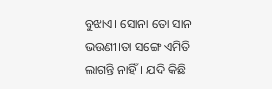ବୁଝାଏ। ସୋନା ତୋ ସାନ ଭଉଣୀ।ତା ସଙ୍ଗେ ଏମିତି ଲାଗନ୍ତି ନାହିଁ। ଯଦି କିଛି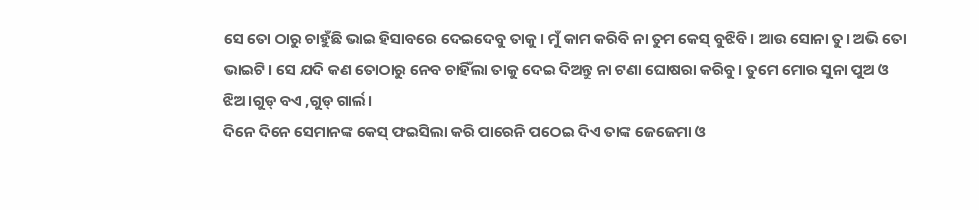ସେ ତୋ ଠାରୁ ଚାହୁଁଛି ଭାଇ ହିସାବରେ ଦେଇଦେବୁ ତାକୁ। ମୁଁ କାମ କରିବି ନା ତୁମ କେସ୍ ବୁଝିବି। ଆଉ ସୋନା ତୁ। ଅଭି ତୋ ଭାଇଟି। ସେ ଯଦି କଣ ତୋଠାରୁ ନେବ ଚାହିଁଲା ତାକୁ ଦେଇ ଦିଅନ୍ତୁ ନା ଟଣା ଘୋଷରା କରିବୁ। ତୁମେ ମୋର ସୁନା ପୁଅ ଓ ଝିଅ।ଗୁଡ୍ ବଏ ,ଗୁଡ୍ ଗାର୍ଲ।
ଦିନେ ଦିନେ ସେମାନଙ୍କ କେସ୍ ଫଇସିଲା କରି ପାରେନି ପଠେଇ ଦିଏ ତାଙ୍କ ଜେଜେମା ଓ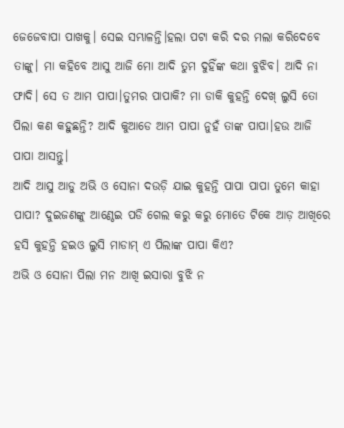ଜେଜେବାପା ପାଖକୁ। ସେଇ ସମ୍ଭାଳନ୍ତି।ହଲା ପଟା କରି ଦର ମଲା କରିଦେବେ ତାଙ୍କୁ। ମା କହିବେ ଆସୁ ଆଜି ମୋ ଆଦି ତୁମ ଦୁହିଁଙ୍କ କଥା ବୁଝିବ। ଆଦି ନା ଫାଦି। ସେ ତ ଆମ ପାପା।ତୁମର ପାପାକି? ମା ଡାକି କୁହନ୍ତି ଦେଖ୍ ଲୁସି ତୋ ପିଲା କଣ କହୁଛନ୍ତି? ଆଦି କୁଆଡେ ଆମ ପାପା ନୁହଁ ତାଙ୍କ ପାପା।ହଉ ଆଜି ପାପା ଆସନ୍ତୁ।
ଆଦି ଆସୁ ଆଡୁ ଅଭି ଓ ସୋନା ଦଉଡ଼ି ଯାଇ କୁହନ୍ତି ପାପା ପାପା ତୁମେ କାହା ପାପା? ଦୁଇଜଣଙ୍କୁ ଆଣ୍ଠେଇ ପଡି ଗେଲ କରୁ କରୁ ମୋତେ ଟିକେ ଆଡ଼ ଆଖିରେ ହସି କୁହନ୍ତି ହଇଓ ଲୁସି ମାଡାମ୍ ଏ ପିଲାଙ୍କ ପାପା କିଏ?
ଅଭି ଓ ସୋନା ପିଲା ମନ ଆଖି ଇସାରା ବୁଝି ନ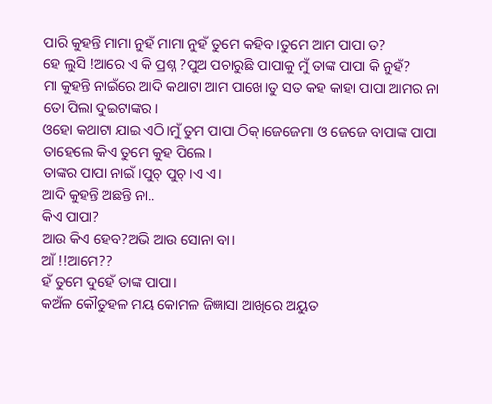ପାରି କୁହନ୍ତି ମାମା ନୁହଁ ମାମା ନୁହଁ ତୁମେ କହିବ।ତୁମେ ଆମ ପାପା ତ?
ହେ ଲୁସି !ଆରେ ଏ କି ପ୍ରଶ୍ନ ?ପୁଅ ପଚାରୁଛି ପାପାକୁ ମୁଁ ତାଙ୍କ ପାପା କି ନୁହଁ?
ମା କୁହନ୍ତି ନାଇଁରେ ଆଦି କଥାଟା ଆମ ପାଖେ।ତୁ ସତ କହ କାହା ପାପା ଆମର ନା ତୋ ପିଲା ଦୁଇଟାଙ୍କର।
ଓହୋ କଥାଟା ଯାଇ ଏଠି।ମୁଁ ତୁମ ପାପା ଠିକ୍।ଜେଜେମା ଓ ଜେଜେ ବାପାଙ୍କ ପାପା ତାହେଲେ କିଏ ତୁମେ କୁହ ପିଲେ।
ତାଙ୍କର ପାପା ନାଇଁ।ପୁଚ୍ ପୁଚ୍।ଏ ଏ।
ଆଦି କୁହନ୍ତି ଅଛନ୍ତି ନା..
କିଏ ପାପା?
ଆଉ କିଏ ହେବ?ଅଭି ଆଉ ସୋନା ବା।
ଆଁ !!ଆମେ??
ହଁ ତୁମେ ଦୁହେଁ ତାଙ୍କ ପାପା।
କଅଁଳ କୌତୁହଳ ମୟ କୋମଳ ଜିଜ୍ଞାସା ଆଖିରେ ଅୟୁତ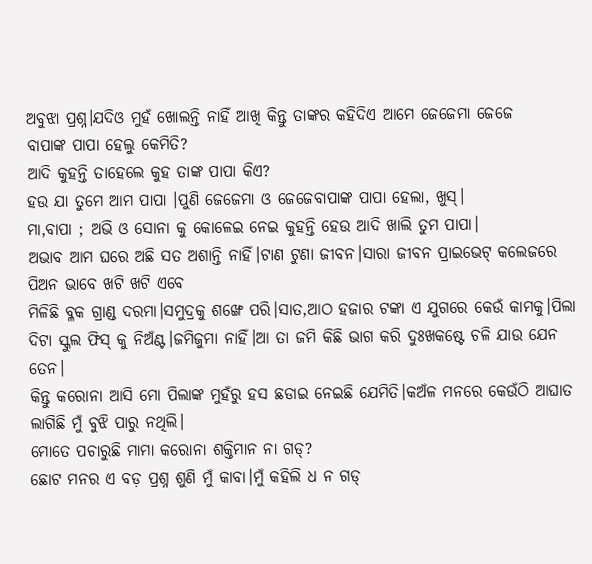ଅବୁଝା ପ୍ରଶ୍ନ।ଯଦିଓ ମୁହଁ ଖୋଲନ୍ତି ନାହିଁ ଆଖି କିନ୍ତୁ ତାଙ୍କର କହିଦିଏ ଆମେ ଜେଜେମା ଜେଜେ
ବାପାଙ୍କ ପାପା ହେଲୁ କେମିତି?
ଆଦି କୁହନ୍ତି ତାହେଲେ କୁହ ତାଙ୍କ ପାପା କିଏ?
ହଉ ଯା ତୁମେ ଆମ ପାପା ।ପୁଣି ଜେଜେମା ଓ ଜେଜେବାପାଙ୍କ ପାପା ହେଲା, ଖୁସ୍।
ମା,ବାପା ; ଅଭି ଓ ସୋନା କୁ କୋଳେଇ ନେଇ କୁହନ୍ତି ହେଉ ଆଦି ଖାଲି ତୁମ ପାପା।
ଅଭାବ ଆମ ଘରେ ଅଛି ସତ ଅଶାନ୍ତି ନାହିଁ।ଟାଣ ଟୁଣା ଜୀବନ।ସାରା ଜୀବନ ପ୍ରାଇଭେଟ୍ କଲେଜରେ ପିଅନ ଭାବେ ଖଟି ଖଟି ଏବେ
ମିଳିଛି ବ୍ଳକ ଗ୍ରାଣ୍ଡ ଦରମା।ସମୁଦ୍ରକୁ ଶଙ୍ଖେ ପରି।ସାତ,ଆଠ ହଜାର ଟଙ୍କା ଏ ଯୁଗରେ କେଉଁ କାମକୁ।ପିଲା ଦିଟା ସ୍କୁଲ ଫିସ୍ କୁ ନିଅଁଣ୍ଟ।ଜମିଜୁମା ନାହିଁ।ଆ ତା ଜମି କିଛି ଭାଗ କରି ଦୁଃଖକଷ୍ଟେ ଚଳି ଯାଉ ଯେନ ତେନ।
କିନ୍ତୁ କରୋନା ଆସି ମୋ ପିଲାଙ୍କ ମୁହଁରୁ ହସ ଛଡାଇ ନେଇଛି ଯେମିତି।କଅଁଳ ମନରେ କେଉଁଠି ଆଘାତ ଲାଗିଛି ମୁଁ ବୁଝି ପାରୁ ନଥିଲି।
ମୋତେ ପଚାରୁଛି ମାମା କରୋନା ଶକ୍ତିମାନ ନା ଗଡ୍?
ଛୋଟ ମନର ଏ ବଡ଼ ପ୍ରଶ୍ନ ଶୁଣି ମୁଁ କାବା।ମୁଁ କହିଲି ଧ ନ ଗଡ୍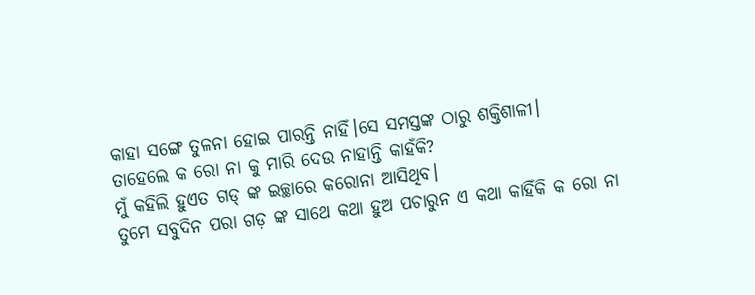କାହା ସଙ୍ଗେ ତୁଳନା ହୋଇ ପାରନ୍ତି ନାହିଁ।ସେ ସମସ୍ତଙ୍କ ଠାରୁ ଶକ୍ତିଶାଳୀ।
ତାହେଲେ କ ରୋ ନା କୁ ମାରି ଦେଉ ନାହାନ୍ତି କାହଁକି?
ମୁଁ କହିଲି ହୁଏତ ଗଡ୍ ଙ୍କ ଇଚ୍ଛାରେ କରୋନା ଆସିଥିବ।
ତୁମେ ସବୁଦିନ ପରା ଗଡ଼ ଙ୍କ ସାଥେ କଥା ହୁଅ ପଚାରୁନ ଏ କଥା କାହିଁକି କ ରୋ ନା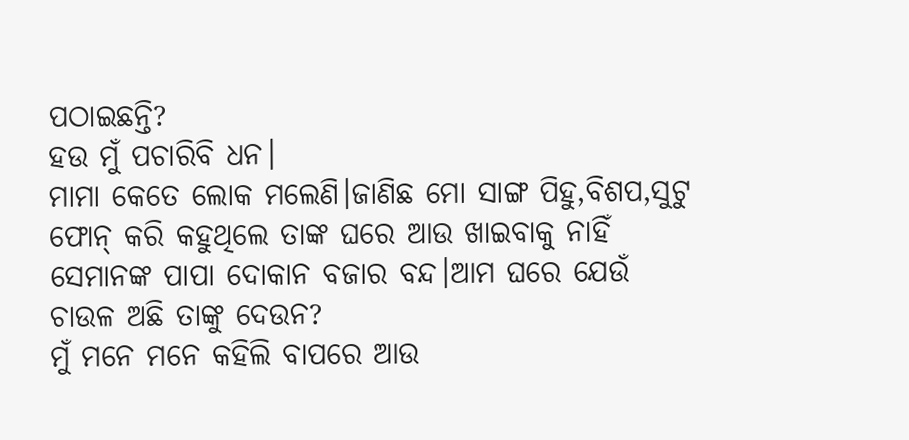ପଠାଇଛନ୍ତି?
ହଉ ମୁଁ ପଚାରିବି ଧନ।
ମାମା କେତେ ଲୋକ ମଲେଣି।ଜାଣିଛ ମୋ ସାଙ୍ଗ ପିହୁ,ବିଶପ,ସୁଟୁ ଫୋନ୍ କରି କହୁଥିଲେ ତାଙ୍କ ଘରେ ଆଉ ଖାଇବାକୁ ନାହିଁ ସେମାନଙ୍କ ପାପା ଦୋକାନ ବଜାର ବନ୍ଦ।ଆମ ଘରେ ଯେଉଁ ଚାଉଳ ଅଛି ତାଙ୍କୁ ଦେଉନ?
ମୁଁ ମନେ ମନେ କହିଲି ବାପରେ ଆଉ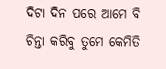ଦିଟା ଦିନ ପରେ ଆମେ ବି ଚିନ୍ତା କରିବୁ ତୁମେ କେମିତି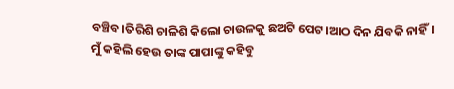ବଞ୍ଚିବ।ତିରିଶି ଚାଳିଶି କିଲୋ ଚାଉଳକୁ ଛଅଟି ପେଟ।ଆଠ ଦିନ ଯିବକି ନାହିଁ।
ମୁଁ କହିଲି ହେଉ ତାଙ୍କ ପାପାଙ୍କୁ କହିବୁ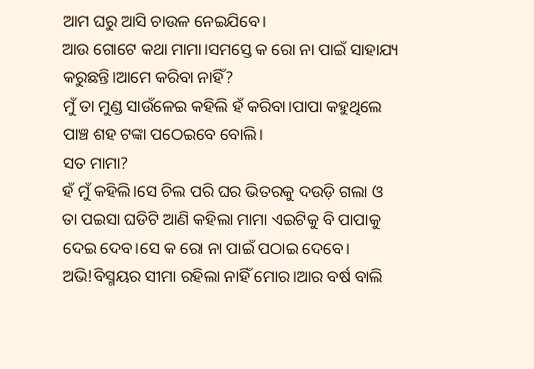ଆମ ଘରୁ ଆସି ଚାଉଳ ନେଇଯିବେ।
ଆଉ ଗୋଟେ କଥା ମାମା।ସମସ୍ତେ କ ରୋ ନା ପାଇଁ ସାହାଯ୍ୟ କରୁଛନ୍ତି।ଆମେ କରିବା ନାହିଁ?
ମୁଁ ତା ମୁଣ୍ଡ ସାଉଁଳେଇ କହିଲି ହଁ କରିବା।ପାପା କହୁଥିଲେ ପାଞ୍ଚ ଶହ ଟଙ୍କା ପଠେଇବେ ବୋଲି।
ସତ ମାମା?
ହଁ ମୁଁ କହିଲି।ସେ ଚିଲ ପରି ଘର ଭିତରକୁ ଦଉଡ଼ି ଗଲା ଓ ତା ପଇସା ଘଡିଟି ଆଣି କହିଲା ମାମା ଏଇଟିକୁ ବି ପାପାକୁ ଦେଇ ଦେବ।ସେ କ ରୋ ନା ପାଇଁ ପଠାଇ ଦେବେ।
ଅଭି!ବିସ୍ମୟର ସୀମା ରହିଲା ନାହିଁ ମୋର।ଆର ବର୍ଷ ବାଲି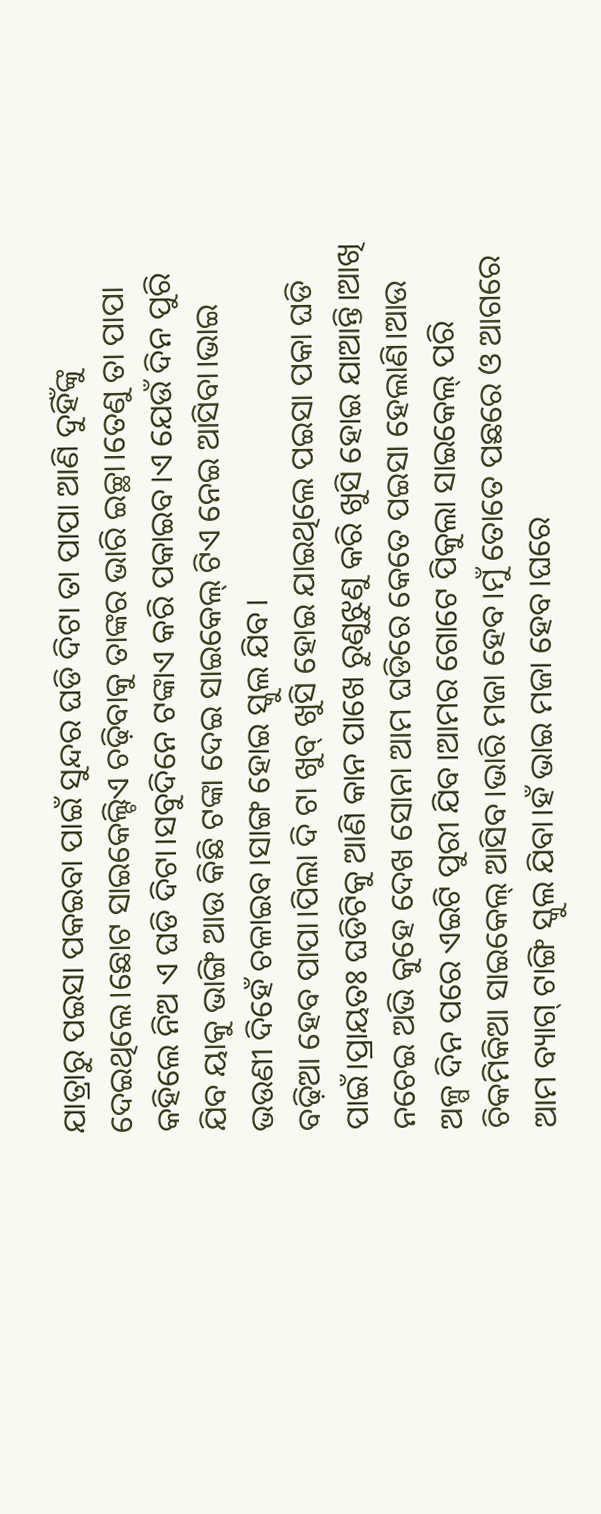ଯାତ୍ରାରୁ ପଇସା ପକଇବା ପାଇଁ ସୁନ୍ଦର ଘଡି ଦିଟା ତା ପାପା ଆଣି ଦୁହିଁଙ୍କୁ ଦେଇଥିଲେ।ଛୋଟ ସାଇକେଲ୍ଟିଏ ଚଢ଼ିବାକୁ ତାଙ୍କର ଭାରି ଇଚ୍ଛା।ତେଣୁ ତା ପାପା କହିଲେ ନିଅ ଏ ଘଡି ଦିଟା।ସବୁଦିନେ ଟଙ୍କାଏ କରି ପକାଇବ।ଏ ଯେଉଁ ଦିନ ପୁରି ଯିବ ୟାକୁ ଭାଙ୍ଗି ଆଉ କିଛି ଟଙ୍କା ଦେଇ ସାଇକେଲ୍ ଟିଏ ନେଇ ଆସିବା।ଭାଇ ଭଉଣୀ ଦିହେଁ ଚଳାଇବ।ସାଙ୍ଗ ହୋଇ ସ୍କୁଲ ଯିବ।
ବଢ଼ିଆ ହେବ ପାପା।ପିଲା ଦି ଟା ଖୁବ୍ ଖୁସି ହୋଇ ଯାଇଥିଲେ ପଇସା ପକା ଘଡି ପାଇଁ।ପ୍ରାୟତଃ ଘଡିଟିକୁ ଆଣି କାନ ପାଖେ ରୁଣୁଝୁଣୁ କରି ଖୁସି ହୋଇ ଯାଆନ୍ତି।ଆଖି ନଚେଇ ଅଭି କୁହେ ଦେଖ ସୋନା ଆମ ଘଡିରେ କେତେ ପଇସା ହେଲାଣି।ଆଉ ଅଳ୍ପ ଦିନ ପରେ ଏଇଟି ପୁରୀ ଯିବ।ଆମର ଗୋଟେ ପିକୁଲା ସାଇକେଲ୍ ପରି ଚିକମିକିଆ ସାଇକେଲ୍ ଆସିବ।ଭାରି ମଜା ହେବ।ମୁଁ ତୋତେ ପଛରେ ଓ ଆଗରେ ଆମ ବ୍ୟାଗ୍ ଟାଙ୍ଗି ସ୍କୁଲ ଯିବା।ହଁ ଭାଇ ମଜା ହେବ।ଘରେ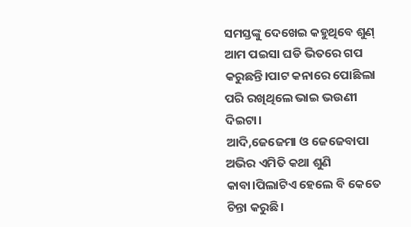ସମସ୍ତଙ୍କୁ ଦେଖେଇ କହୁଥିବେ ଶୁଣ୍ ଆମ ପଇସା ଘଡି ଭିତରେ ଗପ କରୁଛନ୍ତି।ପାଟ କନାରେ ପୋଛିଲା ପରି ରଖିଥିଲେ ଭାଇ ଭଉଣୀ ଦିଇଟା।
ଆଦି,ଜେଜେମା ଓ ଜେଜେବାପା ଅଭିର ଏମିତି କଥା ଶୁଣି କାବା।ପିଲାଟିଏ ହେଲେ ବି କେତେ ଚିନ୍ତା କରୁଛି।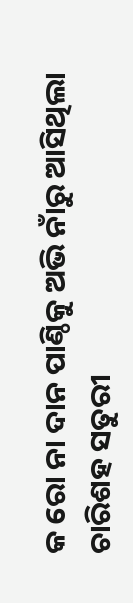କ ରୋ ନା ଦାନ ପାଣ୍ଠିକୁ ଅଭି ନାଁରୁ ଆସିଥିଲା ଚାରିଶହ ସତୁରୀ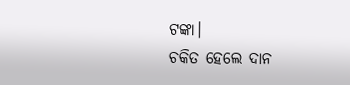ଟଙ୍କା।
ଚକିତ ହେଲେ ଦାନ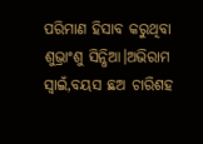ପରିମାଣ ହିସାବ କରୁଥିବା ଶୁଭ୍ରାଂଶୁ ସିନ୍ଧିଆ।ଅଭିରାମ ସ୍ୱାଇଁ,ବୟସ ଛଅ ଚାରିଶହ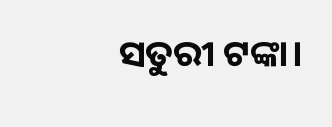ସତୁରୀ ଟଙ୍କା।